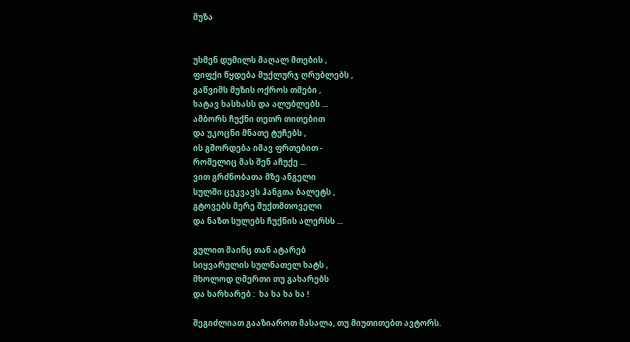მუზა


უსმენ დუმილს მაღალ მთების ,
ფიფქი წყდება მუქლურჯ ღრუბლებს ,
გაწვიმს მუზის ოქროს თმები ,
ხატავ ხასხასს და ალუბლებს ...
ამბორს ჩუქნი თეთრ თითებით
და უკოცნი მნათე ტუჩებს ,
ის გშორდება იმავ ფრთებით -
რომელიც მას შენ აჩუქე ...
ვით გრძნობათა მზე ანგელი
სულში ცეკვავს ჰანგთა ბალეტს ,
გტოვებს მერე შუქთმთოველი
და ნაზთ სულებს ჩუქნის ალერსს ...

გულით მაინც თან ატარებ
სიყვარულის სულნათელ ხატს ,
მხოლოდ ღმერთი თუ გახარებს
და ხარხარებ :  ხა ხა ხა ხა !

შეგიძლიათ გააზიაროთ მასალა, თუ მიუთითებთ ავტორს.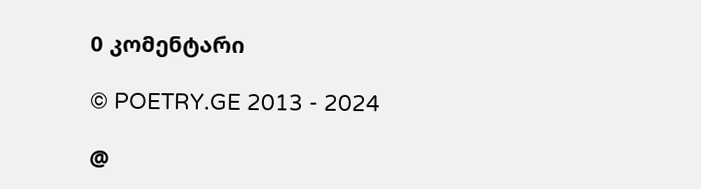0 კომენტარი

© POETRY.GE 2013 - 2024

@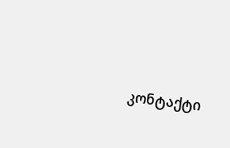კონტაქტი